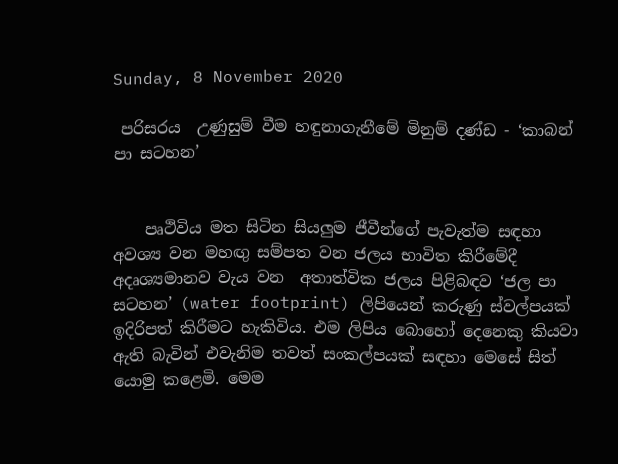Sunday, 8 November 2020

 පරිසරය  උණුසුම් වීම හඳුනාගැනීමේ මිනුම් දණ්ඩ - ‘කාබන් පා සටහන’


    පෘථිවිය මත සිටින සියලුම ජීවීන්ගේ පැවැත්ම සඳහා අවශ්‍ය වන මහඟු සම්පත වන ජලය භාවිත කිරීමේදී අදෘශ්‍යමානව වැය වන  අතාත්වික ජලය පිළිබඳව ‘ජල පා සටහන’ (water footprint) ලිපියෙන් කරුණු ස්වල්පයක් ඉදිරිපත් කිරීමට හැකිවිය. එම ලිපිය බොහෝ දෙනෙකු කියවා ඇති බැවින් එවැනිම තවත් සංකල්පයක් සඳහා මෙසේ සිත් යොමු කළෙමි. මෙම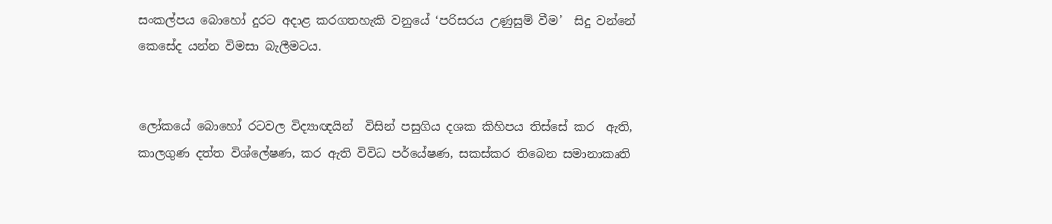සංකල්පය බොහෝ දුරට අදාළ කරගතහැකි වනුයේ ‘පරිසරය උණුසුම් වීම’  සිදු වන්නේ කෙසේද යන්න විමසා බැලීමටය.


ලෝකයේ බොහෝ රටවල විද්‍යාඥයින්  විසින් පසුගිය දශක කිහිපය තිස්සේ කර  ඇති, කාලගුණ දත්ත විශ්ලේෂණ, කර ඇති විවිධ පර්යේෂණ, සකස්කර තිබෙන සමානාකෘති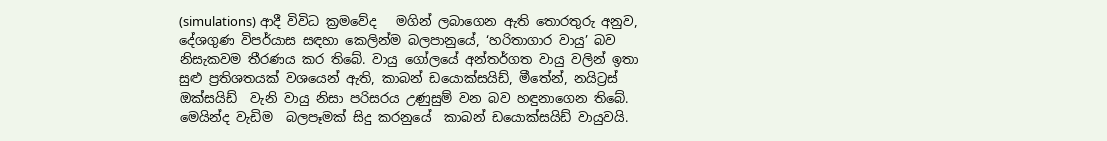(simulations) ආදී විවිධ ක්‍රමවේද   මගින් ලබාගෙන ඇති තොරතුරු අනුව, දේශගුණ විපර්යාස සඳහා කෙලින්ම බලපානුයේ, ‘හරිතාගාර වායු’ බව නිසැකවම තීරණය කර තිබේ. වායු ගෝලයේ අන්තර්ගත වායු වලින් ඉතා සුළු ප්‍රතිශතයක් වශයෙන් ඇති, කාබන් ඩයොක්සයිඩ්, මීතේන්, නයිට්‍රස් ඔක්සයිඩ්  වැනි වායු නිසා පරිසරය උණුසුම් වන බව හඳුනාගෙන තිබේ. මෙයින්ද වැඩිම  බලපෑමක් සිදු කරනුයේ  කාබන් ඩයොක්සයිඩ් වායුවයි.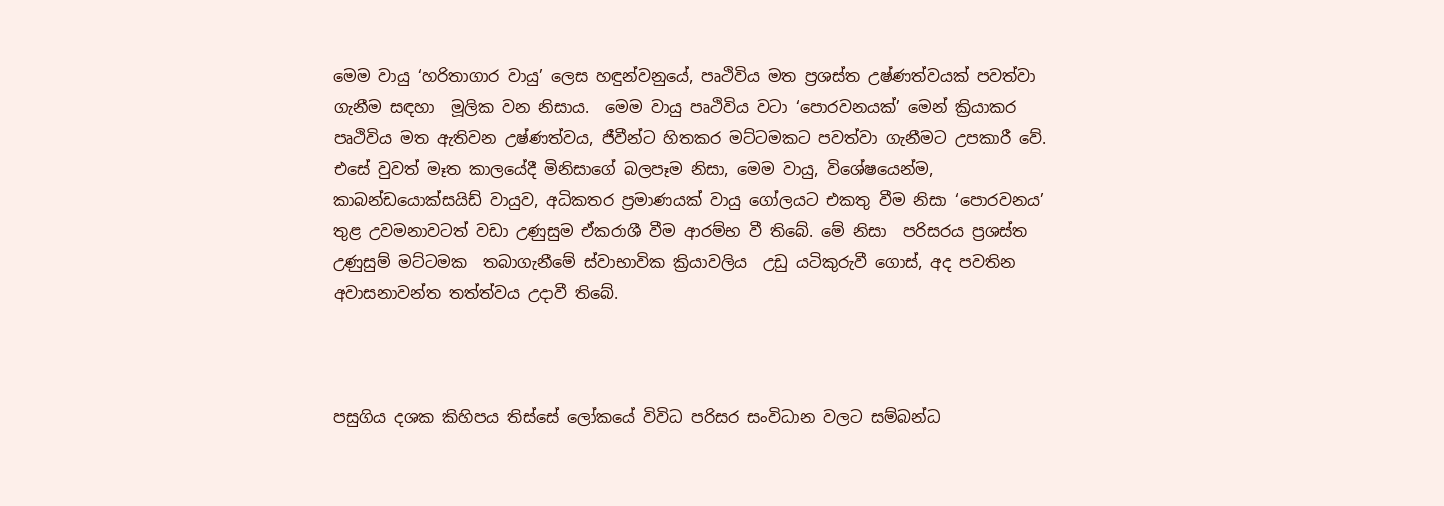මෙම වායු ‘හරිතාගාර වායු’ ලෙස හඳුන්වනුයේ, පෘථිවිය මත ප්‍රශස්ත උෂ්ණත්වයක් පවත්වා ගැනීම සඳහා  මූලික වන නිසාය.  මෙම වායු පෘථිවිය වටා ‘පොරවනයක්’ මෙන් ක්‍රියාකර පෘථිවිය මත ඇතිවන උෂ්ණත්වය, ජීවීන්ට හිතකර මට්ටමකට පවත්වා ගැනීමට උපකාරී වේ. එසේ වුවත් මෑත කාලයේදී මිනිසාගේ බලපෑම නිසා, මෙම වායු, විශේෂයෙන්ම, කාබන්ඩයොක්සයිඩ් වායුව, අධිකතර ප්‍රමාණයක් වායු ගෝලයට එකතු වීම නිසා ‘පොරවනය’ තුළ උවමනාවටත් වඩා උණුසුම ඒකරාශී වීම ආරම්භ වී තිබේ. මේ නිසා  පරිසරය ප්‍රශස්ත උණුසුම් මට්ටමක  තබාගැනීමේ ස්වාභාවික ක්‍රියාවලිය  උඩු යටිකුරුවී ගොස්, අද පවතින අවාසනාවන්ත තත්ත්වය උදාවී තිබේ.



පසුගිය දශක කිහිපය තිස්සේ ලෝකයේ විවිධ පරිසර සංවිධාන වලට සම්බන්ධ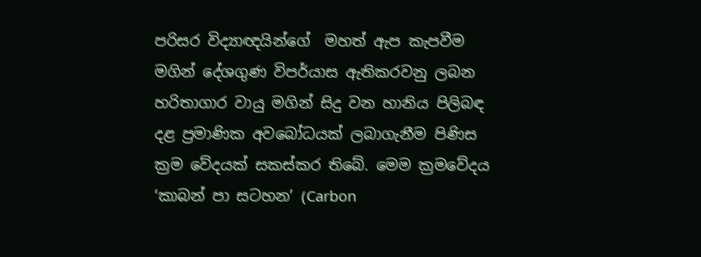පරිසර විද්‍යාඥයින්ගේ  මහත් ඇප කැපවීම මගින් දේශගුණ විපර්යාස ඇතිකරවනු ලබන හරිතාගාර වායු මගින් සිදු වන හානිය පිලිබඳ දළ ප්‍රමාණික අවබෝධයක් ලබාගැනීම පිණිස ක්‍රම වේදයක් සකස්කර තිබේ. මෙම ක්‍රමවේදය ‘කාබන් පා සටහන’ (Carbon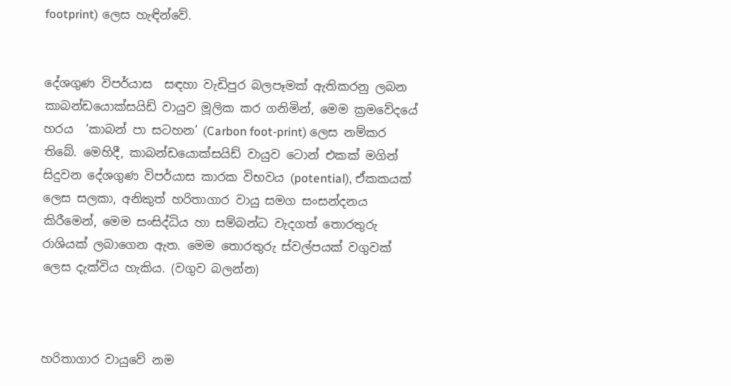footprint) ලෙස හැඳින්වේ.


දේශගුණ විපර්යාස  සඳහා වැඩිපුර බලපෑමක් ඇතිකරනු ලබන කාබන්ඩයොක්සයිඩ් වායුව මූලික කර ගනිමින්, මෙම ක්‍රමවේදයේ හරය  ‘කාබන් පා සටහන’ (Carbon foot-print) ලෙස නම්කර තිබේ. මෙහිදී, කාබන්ඩයොක්සයිඩ් වායුව ටොන් එකක් මගින් සිදුවන දේශගුණ විපර්යාස කාරක විභවය (potential), ඒකකයක් ලෙස සලකා, අනිකුත් හරිතාගාර වායු සමග සංසන්දනය කිරීමෙන්, මෙම සංසිද්ධිය හා සම්බන්ධ වැදගත් තොරතුරු රාශියක් ලබාගෙන ඇත. මෙම තොරතුරු ස්වල්පයක් වගුවක් ලෙස දැක්විය හැකිය. (වගුව බලන්න)



හරිතාගාර වායුවේ නම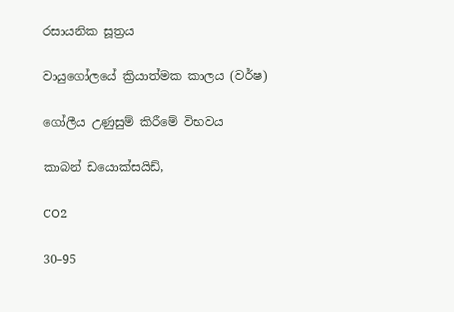රසායනික සූත්‍රය

වායුගෝලයේ ක්‍රියාත්මක කාලය (වර්ෂ)

ගෝලීය උණුසුම් කිරීමේ විභවය

කාබන් ඩයොක්සයිඩ්,

CO2

30–95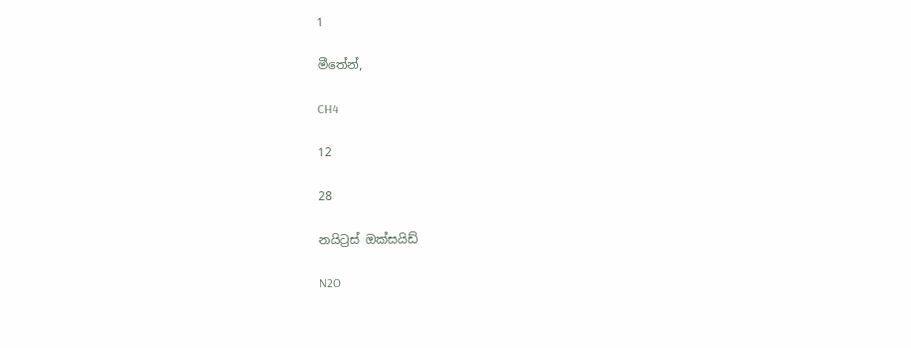1

මීතේන්,

CH4

12

28

නයිට්‍රස් ඔක්සයිඩ්

N2O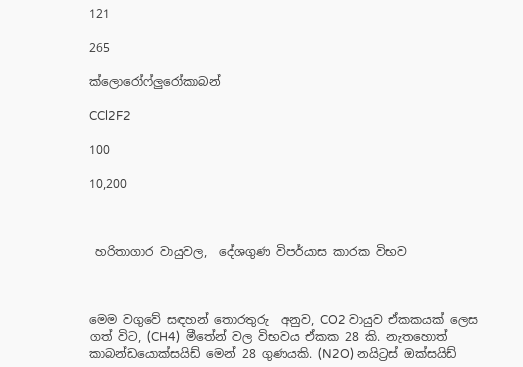121

265

ක්ලොරෝෆ්ලුරෝකාබන්

CCl2F2

100

10,200



 හරිතාගාර වායුවල,  දේශගුණ විපර්යාස කාරක විභව



මෙම වගුවේ සඳහන් තොරතුරු  අනුව, CO2 වායුව ඒකකයක් ලෙස ගත් විට, (CH4)  මීතේන් වල විභවය ඒකක 28 කි. නැතහොත් කාබන්ඩයොක්සයිඩ් මෙන් 28 ගුණයකි. (N2O) නයිට්‍රස් ඔක්සයිඩ්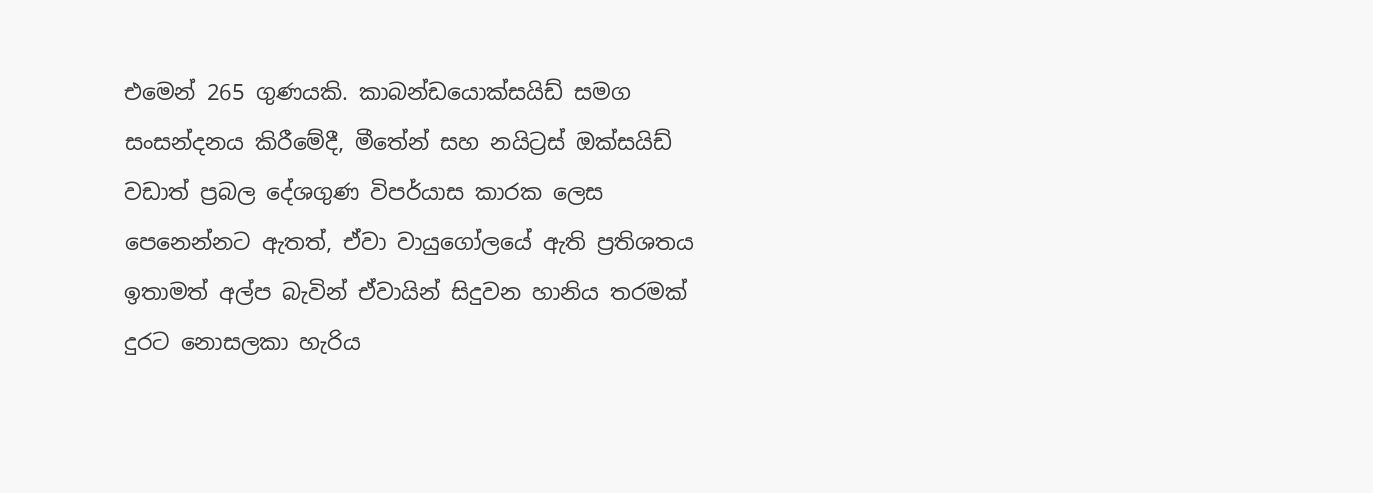එමෙන් 265 ගුණයකි. කාබන්ඩයොක්සයිඩ් සමග සංසන්දනය කිරීමේදී, මීතේන් සහ නයිට්‍රස් ඔක්සයිඩ් වඩාත් ප්‍රබල දේශගුණ විපර්යාස කාරක ලෙස පෙනෙන්නට ඇතත්, ඒවා වායුගෝලයේ ඇති ප්‍රතිශතය ඉතාමත් අල්ප බැවින් ඒවායින් සිදුවන හානිය තරමක් දුරට නොසලකා හැරිය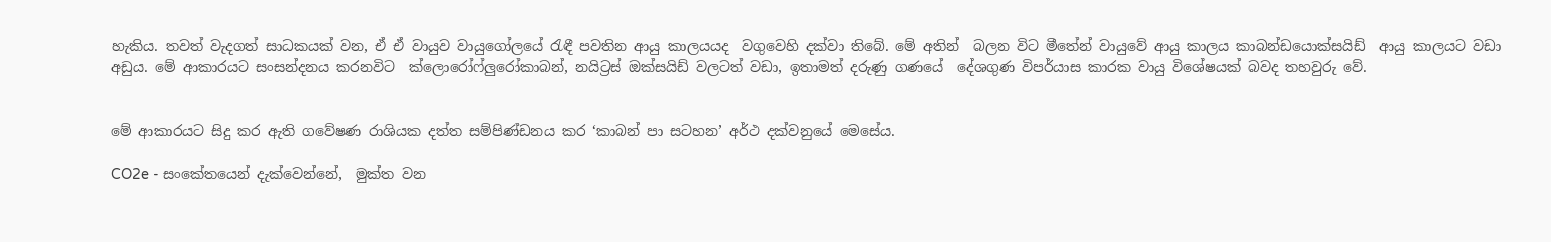හැකිය. තවත් වැදගත් සාධකයක් වන, ඒ ඒ වායුව වායුගෝලයේ රැඳී පවතින ආයු කාලයයද  වගුවෙහි දක්වා තිබේ. මේ අතින්  බලන විට මීතේන් වායුවේ ආයු කාලය කාබන්ඩයොක්සයිඩ්  ආයු කාලයට වඩා අඩුය. මේ ආකාරයට සංසන්දනය කරනවිට  ක්ලොරෝෆ්ලුරෝකාබන්, නයිට්‍රස් ඔක්සයිඩ් වලටත් වඩා, ඉතාමත් දරුණු ගණයේ  දේශගුණ විපර්යාස කාරක වායු විශේෂයක් බවද තහවුරු වේ.


මේ ආකාරයට සිදු කර ඇති ගවේෂණ රාශියක දත්ත සම්පිණ්ඩනය කර ‘කාබන් පා සටහන’ අර්ථ දක්වනුයේ මෙසේය.

CO2e - සංකේතයෙන් දැක්වෙන්නේ,  මුක්ත වන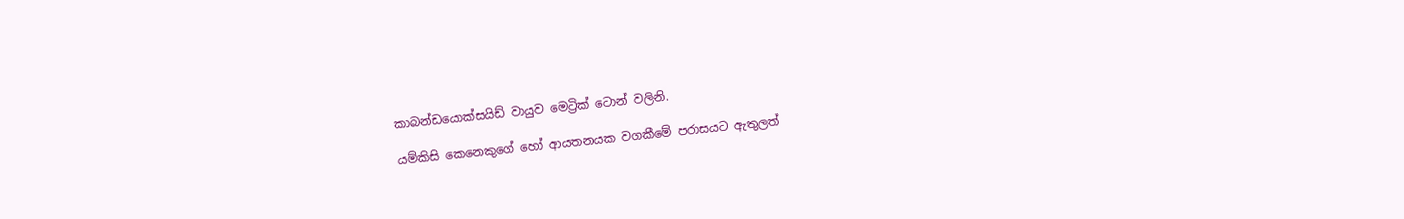කාබන්ඩයොක්සයිඩ් වායුව මෙට්‍රික් ටොන් වලිනි.

යම්කිසි කෙනෙකුගේ හෝ ආයතනයක වගකීමේ පරාසයට ඇතුලත්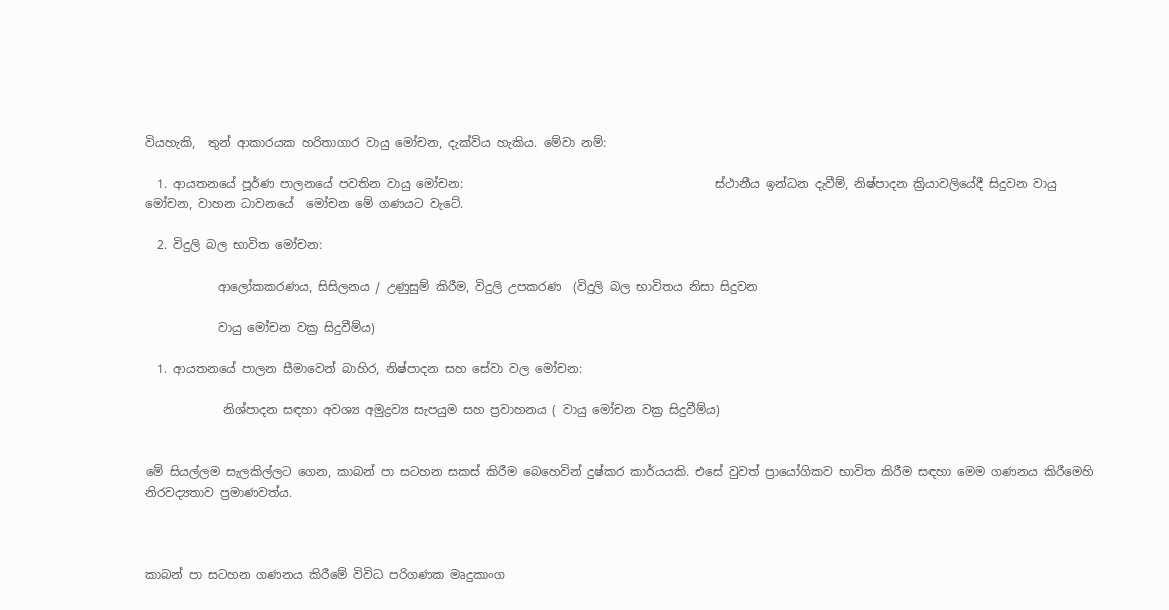වියහැකි,  තුන් ආකාරයක හරිතාගාර වායු මෝචන, දැක්විය හැකිය. මේවා නම්:

  1. ආයතනයේ පූර්ණ පාලනයේ පවතින වායු මෝචන:                                          ස්ථානීය ඉන්ධන දැවීම්, නිෂ්පාදන ක්‍රියාවලියේදී සිදුවන වායු මෝචන, වාහන ධාවනයේ  මෝචන මේ ගණයට වැටේ.

  2. විදුලි බල භාවිත මෝචන:

            ආලෝකකරණය, සිසිලනය / උණුසුම් කිරීම, විදුලි උපකරණ  (විදුලි බල භාවිතය නිසා සිදුවන

            වායු මෝචන වක්‍ර සිදුවීම්ය)

  1. ආයතනයේ පාලන සීමාවෙන් බාහිර, නිෂ්පාදන සහ සේවා වල මෝචන:

             නිශ්පාදන සඳහා අවශ්‍ය අමුද්‍රව්‍ය සැපයුම සහ ප්‍රවාහනය ( වායු මෝචන වක්‍ර සිදුවීම්ය)


මේ සියල්ලම සැලකිල්ලට ගෙන, කාබන් පා සටහන සකස් කිරීම බෙහෙවින් දුෂ්කර කාර්යයකි. එසේ වුවත් ප්‍රායෝගිකව භාවිත කිරීම සඳහා මෙම ගණනය කිරීමෙහි නිරවද්‍යතාව ප්‍රමාණවත්ය.



කාබන් පා සටහන ගණනය කිරීමේ විවිධ පරිගණක මෘදුකාංග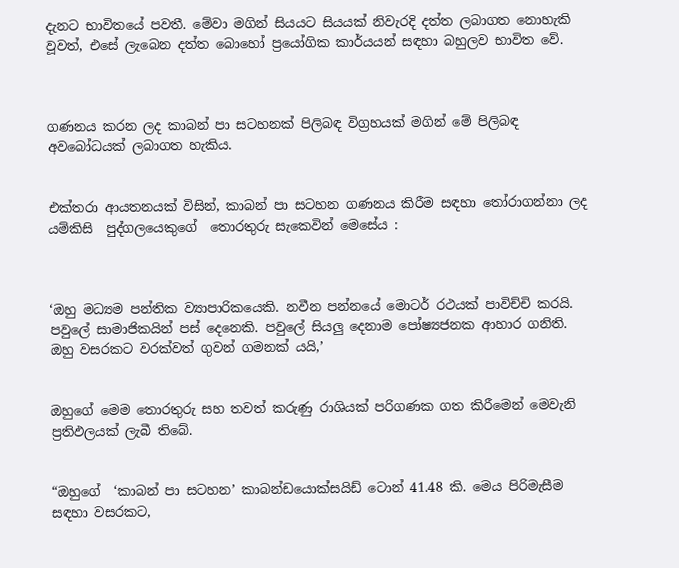දැනට භාවිතයේ පවතී. මේවා මගින් සියයට සියයක් නිවැරදි දත්ත ලබාගත නොහැකි වූවත්, එසේ ලැබෙන දත්ත බොහෝ ප්‍රයෝගික කාර්යයන් සඳහා බහුලව භාවිත වේ.



ගණනය කරන ලද කාබන් පා සටහනක් පිලිබඳ විග්‍රහයක් මගින් මේ පිලිබඳ අවබෝධයක් ලබාගත හැකිය.


එක්තරා ආයතනයක් විසින්, කාබන් පා සටහන ගණනය කිරීම සඳහා තෝරාගන්නා ලද යම්කිසි  පුද්ගලයෙකුගේ  තොරතුරු සැකෙවින් මෙසේය :



‘ඔහු මධ්‍යම පන්තික ව්‍යාපාරිකයෙකි. නවීන පන්නයේ මොටර් රථයක් පාවිච්චි කරයි. පවුලේ සාමාජිකයින් පස් දෙනෙකි. පවුලේ සියලු දෙනාම පෝෂ්‍යජනක ආහාර ගනිති. ඔහු වසරකට වරක්වත් ගුවන් ගමනක් යයි,’


ඔහුගේ මෙම තොරතුරු සහ තවත් කරුණු රාශියක් පරිගණක ගත කිරීමෙන් මෙවැනි ප්‍රතිඵලයක් ලැබී තිබේ.


“ඔහුගේ  ‘කාබන් පා සටහන’ කාබන්ඩයොක්සයිඩ් ටොන් 41.48 කි. මෙය පිරිමැසීම සඳහා වසරකට,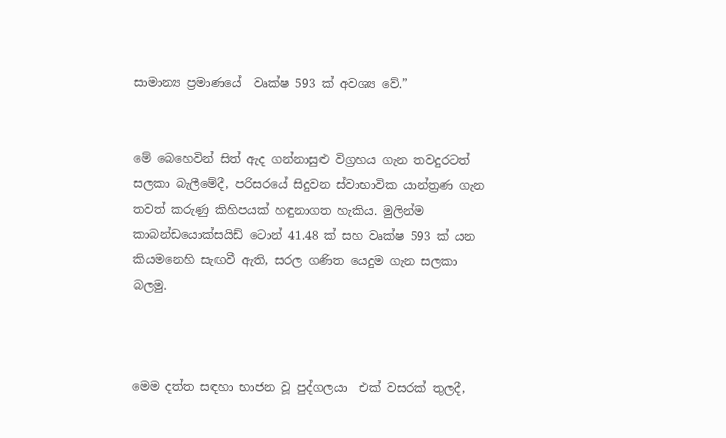සාමාන්‍ය ප්‍රමාණයේ  වෘක්ෂ 593 ක් අවශ්‍ය වේ.”


මේ බෙහෙවින් සිත් ඇද ගන්නාසුළු විග්‍රහය ගැන තවදුරටත් සලකා බැලීමේදී, පරිසරයේ සිදුවන ස්වාභාවික යාන්ත්‍රණ ගැන තවත් කරුණු කිහිපයක් හඳුනාගත හැකිය. මුලින්ම කාබන්ඩයොක්සයිඩ් ටොන් 41.48 ක් සහ වෘක්ෂ 593 ක් යන කියමනෙහි සැඟවී ඇති, සරල ගණිත යෙදුම ගැන සලකා බලමු.



මෙම දත්ත සඳහා භාජන වූ පුද්ගලයා  එක් වසරක් තුලදී,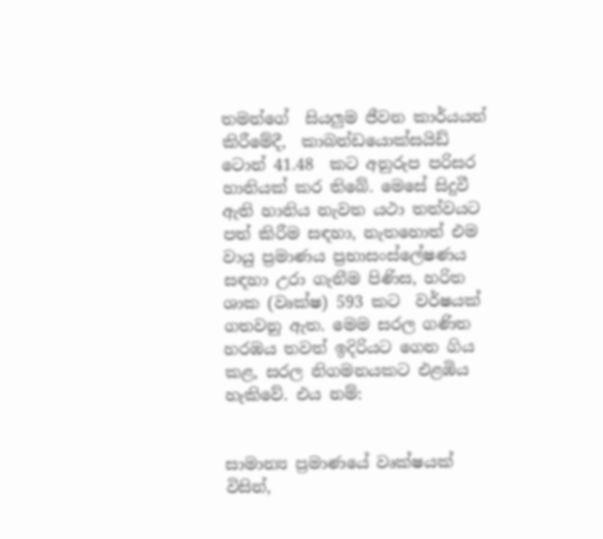තමන්ගේ  සියලුම ජීවන කාර්යයන් කිරීමේදී,  කාබන්ඩයොක්සයිඩ්  ටොන් 41.48  කට අනුරුප පරිසර හානියක් කර තිබේ. මෙසේ සිදුවී ඇති හානිය නැවත යථා තත්වයට පත් කිරීම සඳහා, නැතහොත් එම වායු ප්‍රමාණය ප්‍රභාසංස්ලේෂණය සඳහා උරා ගැනීම පිණිස, හරිත ශාක (වෘක්ෂ) 593 කට  වර්ෂයක් ගතවනු ඇත. මෙම සරල ගණිත හරඹය තවත් ඉදිරියට ගෙන ගිය කළ, සරල නිගමනයකට එළඹිය හැකිවේ. එය නම්:


සාමාන්‍ය ප්‍රමාණයේ වෘක්ෂයක් විසින්,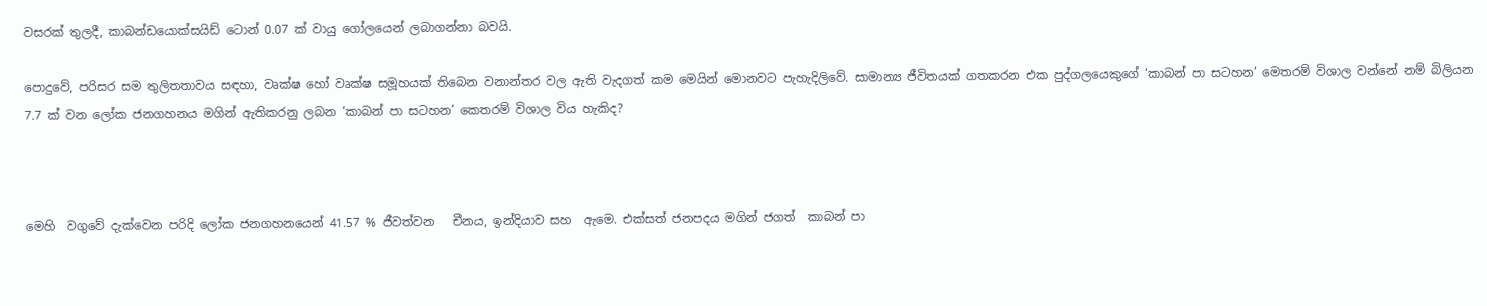වසරක් තුලදී, කාබන්ඩයොක්සයිඩ් ටොන් 0.07 ක් වායු ගෝලයෙන් ලබාගන්නා බවයි.

පොදුවේ, පරිසර සම තුලිතතාවය සඳහා, වෘක්ෂ හෝ වෘක්ෂ සමූහයක් තිබෙන වනාන්තර වල ඇති වැදගත් කම මෙයින් මොනවට පැහැදිලිවේ. සාමාන්‍ය ජීවිතයක් ගතකරන එක පුද්ගලයෙකුගේ ‘කාබන් පා සටහන’ මෙතරම් විශාල වන්නේ නම් බිලියන 7.7 ක් වන ලෝක ජනගහනය මගින් ඇතිකරනු ලබන ‘කාබන් පා සටහන’ කෙතරම් විශාල විය හැකිද?



මෙහි  වගුවේ දැක්වෙන පරිදි ලෝක ජනගහනයෙන් 41.57 % ජීවත්වන   චීනය, ඉන්දියාව සහ  ඇමෙ. එක්සත් ජනපදය මගින් ජගත්  කාබන් පා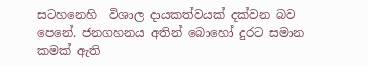සටහනෙහි  විශාල දායකත්වයක් දක්වන බව පෙනේ. ජනගහනය අතින් බොහෝ දුරට සමාන කමක් ඇති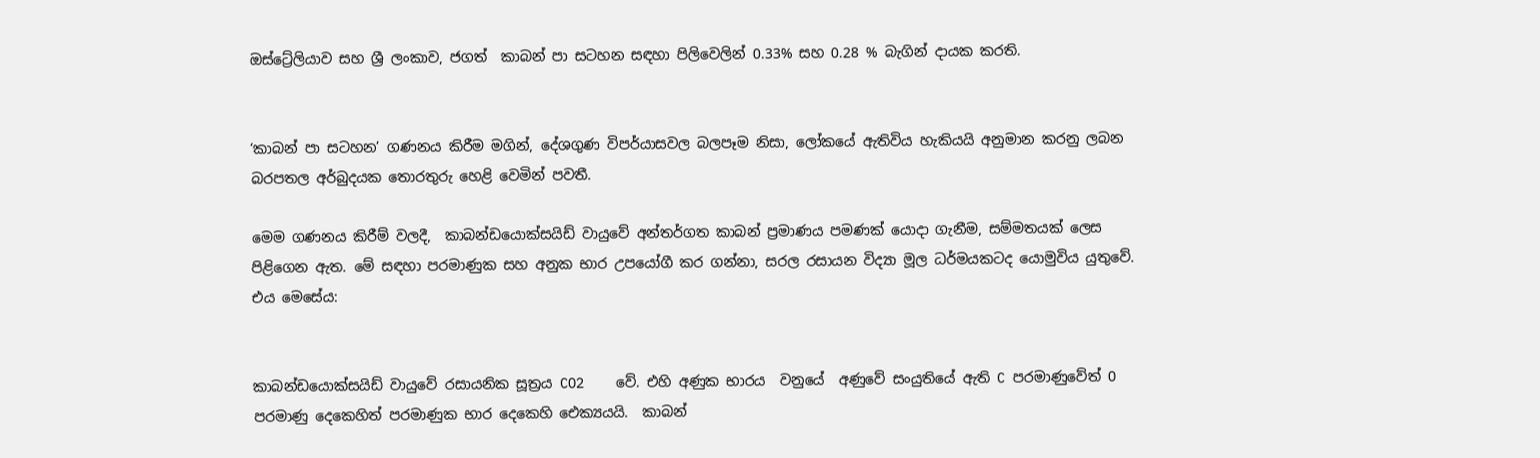ඔස්ට්‍රේලියාව සහ ශ්‍රී ලංකාව, ජගත්  කාබන් පා සටහන සඳහා පිලිවෙලින් 0.33% සහ 0.28 % බැගින් දායක කරති.


‘කාබන් පා සටහන’ ගණනය කිරීම මගින්, දේශගුණ විපර්යාසවල බලපෑම නිසා, ලෝකයේ ඇතිවිය හැකියයි අනුමාන කරනු ලබන  බරපතල අර්බුදයක තොරතුරු හෙළි වෙමින් පවතී.

මෙම ගණනය කිරීම් වලදී,  කාබන්ඩයොක්සයිඩ් වායුවේ අන්තර්ගත කාබන් ප්‍රමාණය පමණක් යොදා ගැනීම, සම්මතයක් ලෙස පිළිගෙන ඇත. මේ සඳහා පරමාණුක සහ අනුක භාර උපයෝගී කර ගන්නා, සරල රසායන විද්‍යා මූල ධර්මයකටද යොමුවිය යුතුවේ. එය මෙසේය:


කාබන්ඩයොක්සයිඩ් වායුවේ රසායනික සූත්‍රය CO2    වේ. එහි අණුක භාරය  වනුයේ  අණුවේ සංයුතියේ ඇති C පරමාණුවේත් O පරමාණු දෙකෙහිත් පරමාණුක භාර දෙකෙහි ඓක්‍යයයි.  කාබන්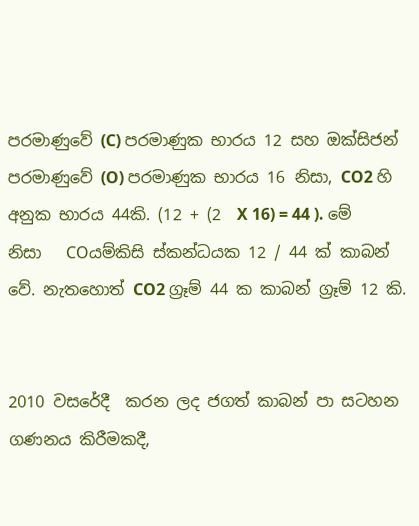පරමාණුවේ (C) පරමාණුක භාරය 12 සහ ඔක්සිජන් පරමාණුවේ (O) පරමාණුක භාරය 16 නිසා, CO2 හි අනුක භාරය 44කි. (12 + (2  X 16) = 44 ). මේ නිසා   COයම්කිසි ස්කන්ධයක 12 / 44 ක් කාබන් වේ. නැතහොත් CO2 ග්‍රෑම් 44 ක කාබන් ග්‍රෑම් 12 කි.


2010 වසරේදී  කරන ලද ජගත් කාබන් පා සටහන ගණනය කිරීමකදී,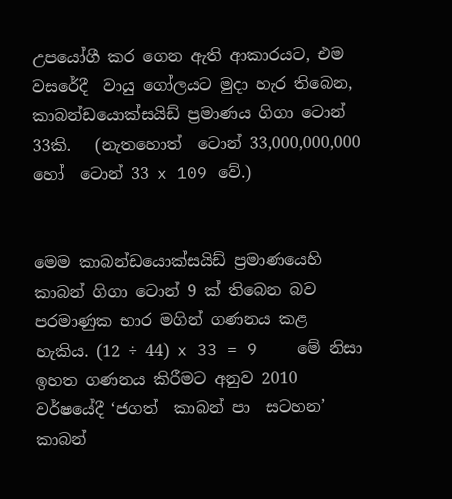උපයෝගී කර ගෙන ඇති ආකාරයට, එම වසරේදී  වායු ගෝලයට මුදා හැර තිබෙන,    කාබන්ඩයොක්සයිඩ් ප්‍රමාණය ගිගා ටොන්  33කි.   (නැතහොත්  ටොන් 33,000,000,000 හෝ  ටොන් 33 x 109 වේ.)


මෙම කාබන්ඩයොක්සයිඩ් ප්‍රමාණයෙහි කාබන් ගිගා ටොන් 9 ක් තිබෙන බව පරමාණුක භාර මගින් ගණනය කළ  හැකිය. (12 ÷ 44) x 33 = 9    මේ නිසා ඉහත ගණනය කිරීමට අනුව 2010 වර්ෂයේදී ‘ජගත්  කාබන් පා  සටහන’  කාබන්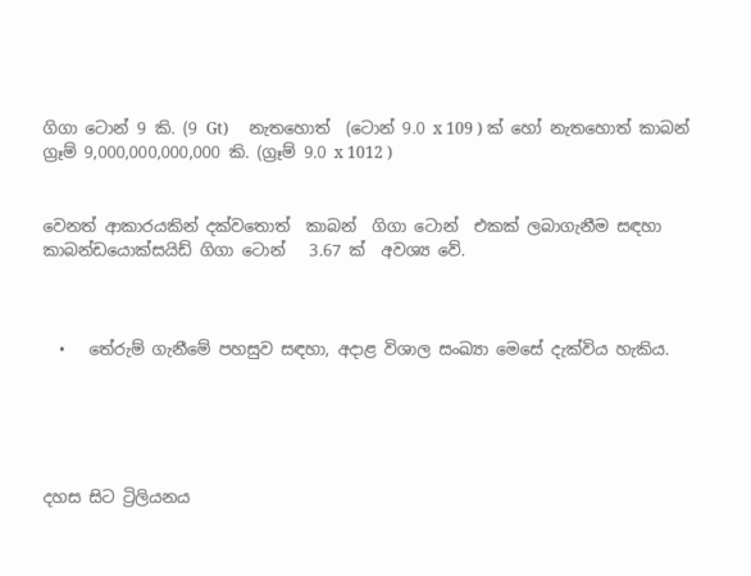ගිගා ටොන් 9 කි. (9 Gt)     නැතහොත්  (ටොන් 9.0 x 109 ) ක් හෝ නැතහොත් කාබන් ග්‍රෑම් 9,000,000,000,000 කි. (ග්‍රෑම් 9.0 x 1012 )


වෙනත් ආකාරයකින් දක්වතොත්  කාබන්  ගිගා ටොන්  එකක් ලබාගැනීම සඳහා  කාබන්ඩයොක්සයිඩ් ගිගා ටොන්   3.67 ක්  අවශ්‍ය වේ.



  •   තේරුම් ගැනීමේ පහසුව සඳහා, අදාළ විශාල සංඛ්‍යා මෙසේ දැක්විය හැකිය.





දහස සිට ට්‍රිලියනය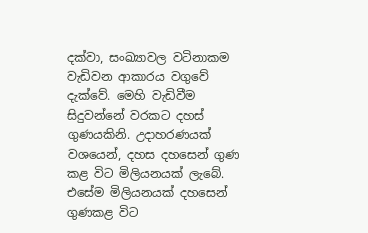දක්වා, සංඛ්‍යාවල වටිනාකම  වැඩිවන ආකාරය වගුවේ දැක්වේ. මෙහි වැඩිවීම සිදුවන්නේ වරකට දහස් ගුණයකිනි. උදාහරණයක් වශයෙන්, දහස දහසෙන් ගුණ කළ විට මිලියනයක් ලැබේ. එසේම මිලියනයක් දහසෙන් ගුණකළ විට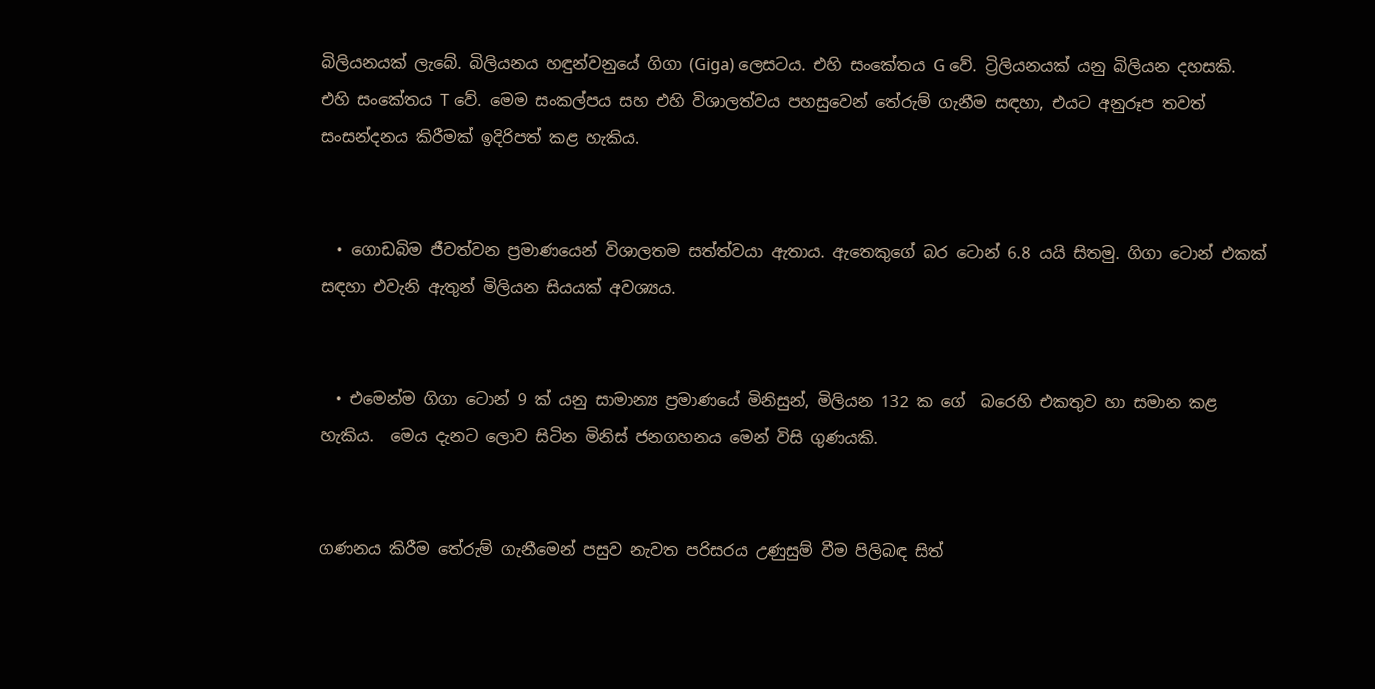බිලියනයක් ලැබේ. බිලියනය හඳුන්වනුයේ ගිගා (Giga) ලෙසටය. එහි සංකේතය G වේ. ට්‍රිලියනයක් යනු බිලියන දහසකි. එහි සංකේතය T වේ. මෙම සංකල්පය සහ එහි විශාලත්වය පහසුවෙන් තේරුම් ගැනීම සඳහා, එයට අනුරූප තවත් සංසන්දනය කිරීමක් ඉදිරිපත් කළ හැකිය.


  • ගොඩබිම ජීවත්වන ප්‍රමාණයෙන් විශාලතම සත්ත්වයා ඇතාය. ඇතෙකුගේ බර ටොන් 6.8 යයි සිතමු. ගිගා ටොන් එකක් සඳහා එවැනි ඇතුන් මිලියන සියයක් අවශ්‍යය.


  • එමෙන්ම ගිගා ටොන් 9 ක් යනු සාමාන්‍ය ප්‍රමාණයේ මිනිසුන්, මිලියන 132 ක ගේ  බරෙහි එකතුව හා සමාන කළ හැකිය.  මෙය දැනට ලොව සිටින මිනිස් ජනගහනය මෙන් විසි ගුණයකි.


ගණනය කිරීම තේරුම් ගැනීමෙන් පසුව නැවත පරිසරය උණුසුම් වීම පිලිබඳ සිත්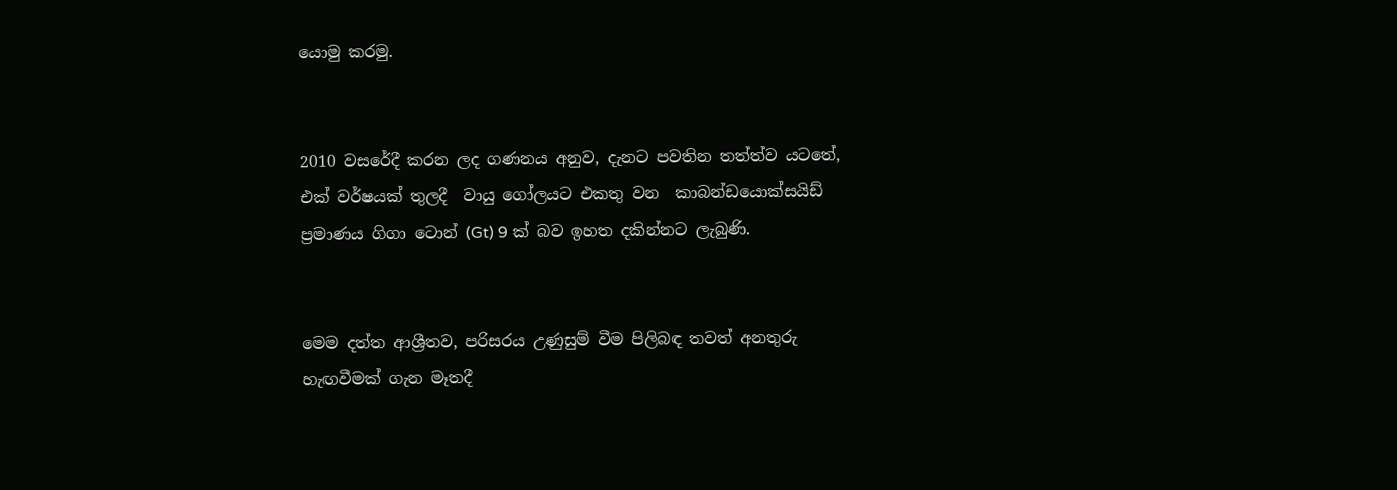යොමු කරමු.


2010 වසරේදී කරන ලද ගණනය අනුව, දැනට පවතින තත්ත්ව යටතේ,  එක් වර්ෂයක් තුලදී  වායු ගෝලයට එකතු වන  කාබන්ඩයොක්සයිඩ් ප්‍රමාණය ගිගා ටොන් (Gt) 9 ක් බව ඉහත දකින්නට ලැබුණි.


මෙම දත්ත ආශ්‍රීතව, පරිසරය උණුසුම් වීම පිලිබඳ තවත් අනතුරු හැඟවීමක් ගැන මෑතදී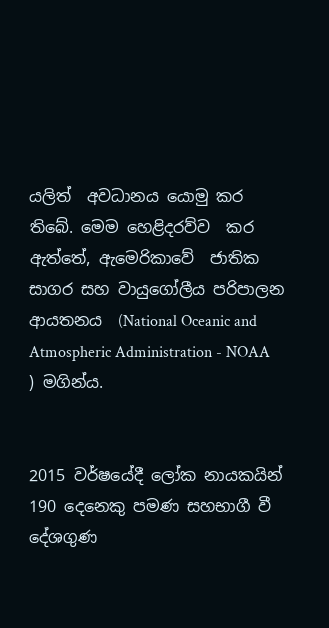යලිත්  අවධානය යොමු කර තිබේ. මෙම හෙළිදරව්ව  කර ඇත්තේ, ඇමෙරිකාවේ  ජාතික සාගර සහ වායුගෝලීය පරිපාලන ආයතනය  (National Oceanic and Atmospheric Administration - NOAA ) මගින්ය.


2015 වර්ෂයේදී ලෝක නායකයින් 190 දෙනෙකු පමණ සහභාගී වී දේශගුණ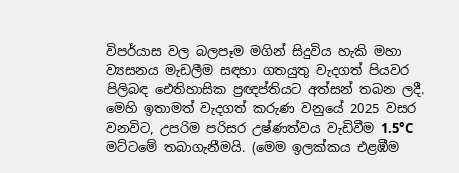විපර්යාස වල බලපෑම මගින් සිදුවිය හැකි මහා ව්‍යසනය මැඩලීම සඳහා ගතයුතු වැදගත් පියවර පිලිබඳ ඓතිහාසික ප්‍රඥප්තියට අත්සන් තබන ලදී. මෙහි ඉතාමත් වැදගත් කරුණ වනුයේ 2025 වසර වනවිට, උපරිම පරිසර උෂ්ණත්වය වැඩිවීම 1.5°C මට්ටමේ තබාගැනීමයි. (මෙම ඉලක්කය එළඹීම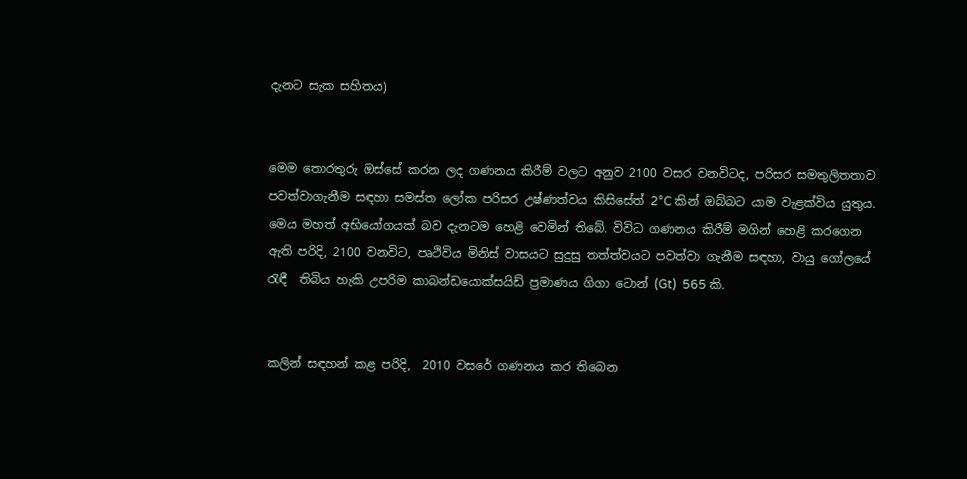දැනට සැක සහිතය)


මෙම තොරතුරු ඔස්සේ කරන ලද ගණනය කිරීම් වලට අනුව 2100 වසර වනවිටද, පරිසර සමතුලිතතාව පවත්වාගැනීම සඳහා සමස්ත ලෝක පරිසර උෂ්ණත්වය කිසිසේත් 2°C කින් ඔබ්බට යාම වැළක්විය යුතුය. මෙය මහත් අභියෝගයක් බව දැනටම හෙළි වෙමින් තිබේ. විවිධ ගණනය කිරීම් මගින් හෙළි කරගෙන ඇති පරිදි, 2100 වනවිට, පෘථිවිය මිනිස් වාසයට සුදුසු තත්ත්වයට පවත්වා ගැනීම සඳහා, වායු ගෝලයේ රැඳී  තිබිය හැකි උපරිම කාබන්ඩයොක්සයිඩ් ප්‍රමාණය ගිගා ටොන් (Gt)  565 කි.


කලින් සඳහන් කළ පරිදි,  2010 වසරේ ගණනය කර තිබෙන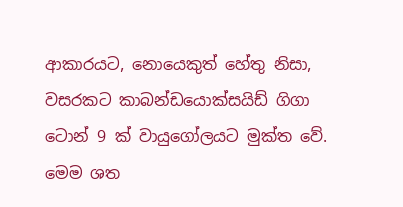ආකාරයට, නොයෙකුත් හේතු නිසා,  වසරකට කාබන්ඩයොක්සයිඩ් ගිගා ටොන් 9 ක් වායුගෝලයට මුක්ත වේ. මෙම ශත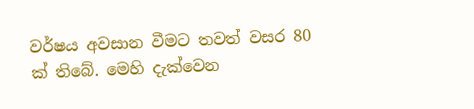වර්ෂය අවසාන වීමට තවත් වසර 80 ක් තිබේ. මෙහි දැක්වෙන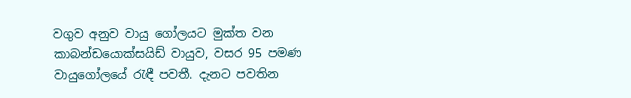වගුව අනුව වායු ගෝලයට මුක්ත වන  කාබන්ඩයොක්සයිඩ් වායුව, වසර 95 පමණ වායුගෝලයේ රැඳී පවතී. දැනට පවතින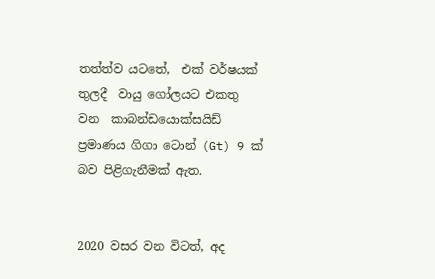තත්ත්ව යටතේ,  එක් වර්ෂයක් තුලදී  වායු ගෝලයට එකතු වන  කාබන්ඩයොක්සයිඩ් ප්‍රමාණය ගිගා ටොන් (Gt) 9 ක් බව පිළිගැනීමක් ඇත.


2020 වසර වන විටත්, අද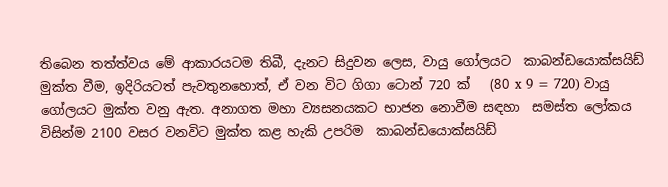තිබෙන තත්ත්වය මේ ආකාරයටම තිබී, දැනට සිදුවන ලෙස, වායු ගෝලයට  කාබන්ඩයොක්සයිඩ් මුක්ත වීම, ඉදිරියටත් පැවතුනහොත්, ඒ වන විට ගිගා ටොන් 720 ක්   (80 x 9 = 720) වායු ගෝලයට මුක්ත වනු ඇත. අනාගත මහා ව්‍යසනයකට භාජන නොවීම සඳහා  සමස්ත ලෝකය විසින්ම 2100 වසර වනවිට මුක්ත කළ හැකි උපරිම  කාබන්ඩයොක්සයිඩ්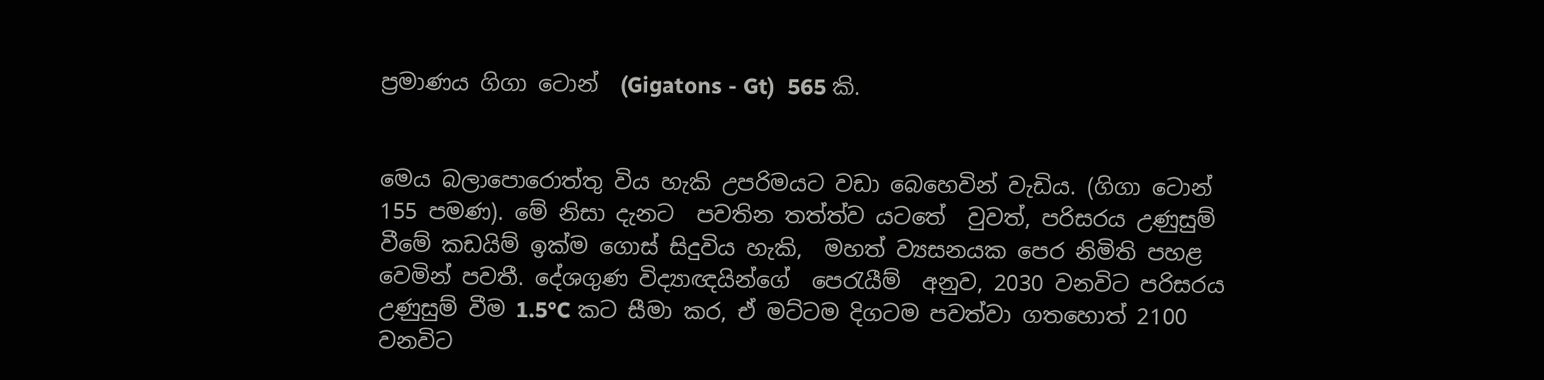ප්‍රමාණය ගිගා ටොන්  (Gigatons - Gt)  565 කි.


මෙය බලාපොරොත්තු විය හැකි උපරිමයට වඩා බෙහෙවින් වැඩිය. (ගිගා ටොන් 155 පමණ). මේ නිසා දැනට  පවතින තත්ත්ව යටතේ  වුවත්, පරිසරය උණුසුම් වීමේ කඩයිම් ඉක්ම ගොස් සිදුවිය හැකි,  මහත් ව්‍යසනයක පෙර නිමිති පහළ වෙමින් පවතී. දේශගුණ විද්‍යාඥයින්ගේ  පෙරැයීම්  අනුව, 2030 වනවිට පරිසරය  උණුසුම් වීම 1.5°C කට සීමා කර, ඒ මට්ටම දිගටම පවත්වා ගතහොත් 2100 වනවිට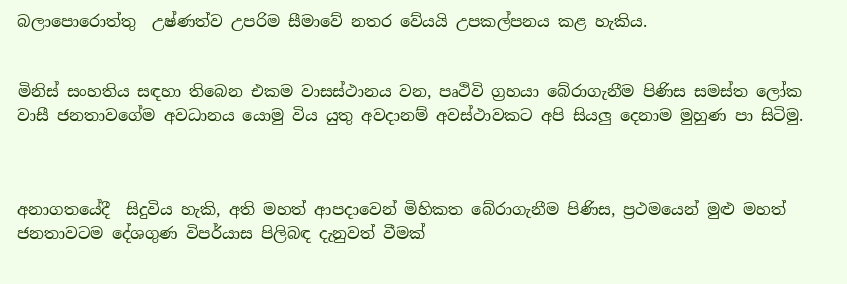බලාපොරොත්තු  උෂ්ණත්ව උපරිම සීමාවේ නතර වේයයි උපකල්පනය කළ හැකිය.


මිනිස් සංහතිය සඳහා තිබෙන එකම වාසස්ථානය වන, පෘථිවි ග්‍රහයා බේරාගැනීම පිණිස සමස්ත ලෝක වාසී ජනතාවගේම අවධානය යොමු විය යුතු අවදානම් අවස්ථාවකට අපි සියලු දෙනාම මුහුණ පා සිටිමු.



අනාගතයේදී  සිදුවිය හැකි, අති මහත් ආපදාවෙන් මිහිකත බේරාගැනීම පිණිස, ප්‍රථමයෙන් මුළු මහත් ජනතාවටම දේශගුණ විපර්යාස පිලිබඳ දැනුවත් වීමක්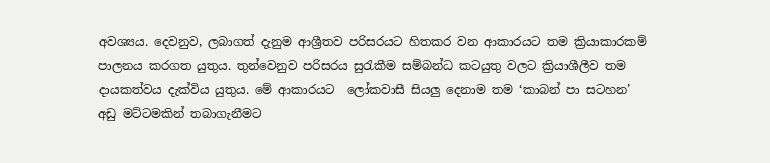අවශ්‍යය. දෙවනුව, ලබාගත් දැනුම ආශ්‍රීතව පරිසරයට හිතකර වන ආකාරයට තම ක්‍රියාකාරකම් පාලනය කරගත යුතුය. තුන්වෙනුව පරිසරය සුරැකීම සම්බන්ධ කටයුතු වලට ක්‍රියාශීලීව තම දායකත්වය දැක්විය යුතුය. මේ ආකාරයට  ලෝකවාසී සියලු දෙනාම තම ‘කාබන් පා සටහන’ අඩු මට්ටමකින් තබාගැනීමට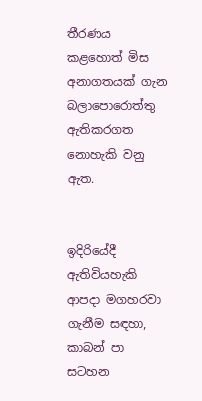තීරණය කළහොත් මිස අනාගතයක් ගැන බලාපොරොත්තු ඇතිකරගත නොහැකි වනු ඇත.


ඉදිරියේදී ඇතිවියහැකි ආපදා මගහරවා ගැනීම සඳහා, කාබන් පා සටහන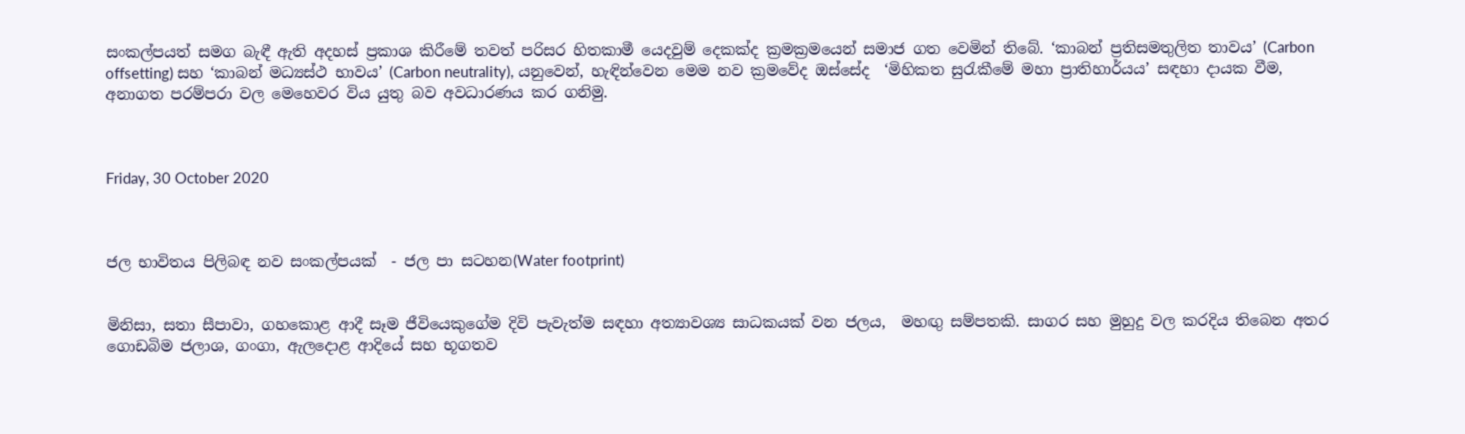සංකල්පයත් සමග බැඳී ඇති අදහස් ප්‍රකාශ කිරීමේ තවත් පරිසර හිතකාමී යෙදවුම් දෙකක්ද ක්‍රමක්‍රමයෙන් සමාජ ගත වෙමින් තිබේ. ‘කාබන් ප්‍රතිසමතුලිත තාවය’ (Carbon offsetting) සහ ‘කාබන් මධ්‍යස්ථ භාවය’ (Carbon neutrality), යනුවෙන්, හැඳින්වෙන මෙම නව ක්‍රමවේද ඔස්සේද  ‘මිහිකත සුරැකීමේ මහා ප්‍රාතිහාර්යය’ සඳහා දායක වීම, අනාගත පරම්පරා වල මෙහෙවර විය යුතු බව අවධාරණය කර ගනිමු.



Friday, 30 October 2020



ජල භාවිතය පිලිබඳ නව සංකල්පයක්  - ජල පා සටහන(Water footprint)


මිනිසා, සතා සීපාවා, ගහකොළ ආදී සෑම ජීවියෙකුගේම දිවි පැවැත්ම සඳහා අත්‍යාවශ්‍ය සාධකයක් වන ජලය,  මහඟු සම්පතකි. සාගර සහ මුහුදු වල කරදිය තිබෙන අතර ගොඩබිම ජලාශ, ගංගා, ඇලදොළ ආදියේ සහ භූගතව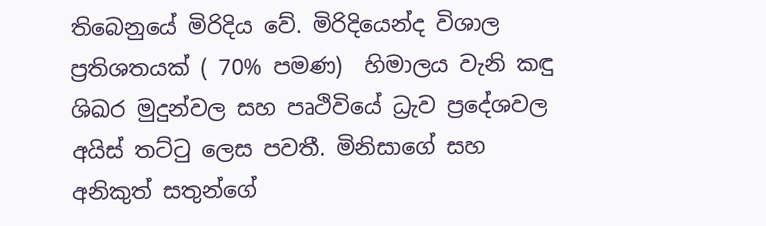තිබෙනුයේ මිරිදිය වේ. මිරිදියෙන්ද විශාල ප්‍රතිශතයක් ( 70% පමණ)  හිමාලය වැනි කඳු ශිඛර මුදුන්වල සහ පෘථිවියේ ධ්‍රැව ප්‍රදේශවල අයිස් තට්ටු ලෙස පවතී. මිනිසාගේ සහ අනිකුත් සතුන්ගේ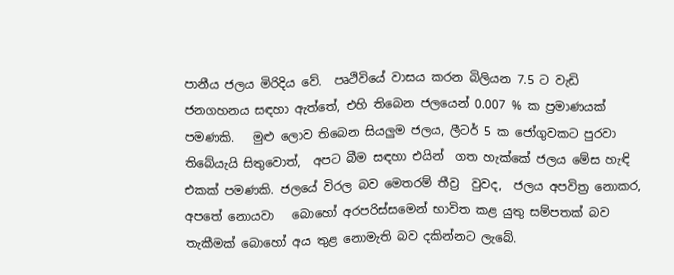පානීය ජලය මිරිදිය වේ.  පෘථිවියේ වාසය කරන බිලියන 7.5 ට වැඩි  ජනගහනය සඳහා ඇත්තේ, එහි තිබෙන ජලයෙන් 0.007 % ක ප්‍රමාණයක් පමණකි.   මුළු ලොව තිබෙන සියලුම ජලය, ලීටර් 5 ක ජෝගුවකට පුරවා තිබේයැයි සිතුවොත්,  අපට බීම සඳහා එයින්  ගත හැක්කේ ජලය මේස හැඳි එකක් පමණකි. ජලයේ විරල බව මෙතරම් තීව්‍ර  වුවද,  ජලය අපවිත්‍ර නොකර, අපතේ නොයවා   බොහෝ අරපරිස්සමෙන් භාවිත කළ යුතු සම්පතක් බව තැකීමක් බොහෝ අය තුළ නොමැති බව දකින්නට ලැබේ.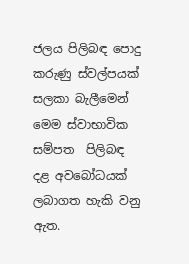ජලය පිලිබඳ පොදු කරුණු ස්වල්පයක් සලකා බැලීමෙන් මෙම ස්වාභාවික සම්පත  පිලිබඳ දළ අවබෝධයක් ලබාගත හැකි වනු ඇත.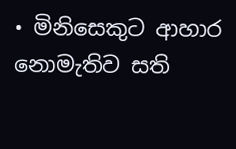• මිනිසෙකුට ආහාර නොමැතිව සති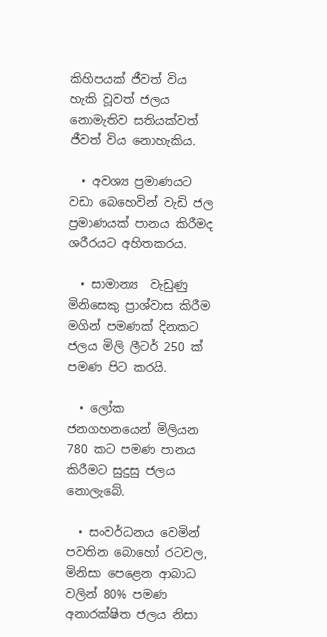කිහිපයක් ජීවත් විය හැකි වූවත් ජලය නොමැතිව සතියක්වත් ජීවත් විය නොහැකිය.

  • අවශ්‍ය ප්‍රමාණයට වඩා බෙහෙවින් වැඩි ජල ප්‍රමාණයක් පානය කිරීමද  ශරීරයට අහිතකරය.

  • සාමාන්‍ය  වැඩුණු මිනිසෙකු ප්‍රාශ්වාස කිරීම මගින් පමණක් දිනකට ජලය මිලි ලීටර් 250 ක් පමණ පිට කරයි.

  • ලෝක ජනගහනයෙන් මිලියන 780 කට පමණ පානය කිරීමට සුදුසු ජලය නොලැබේ.

  • සංවර්ධනය වෙමින් පවතින බොහෝ රටවල, මිනිසා පෙළෙන ආබාධ වලින් 80% පමණ අනාරක්ෂිත ජලය නිසා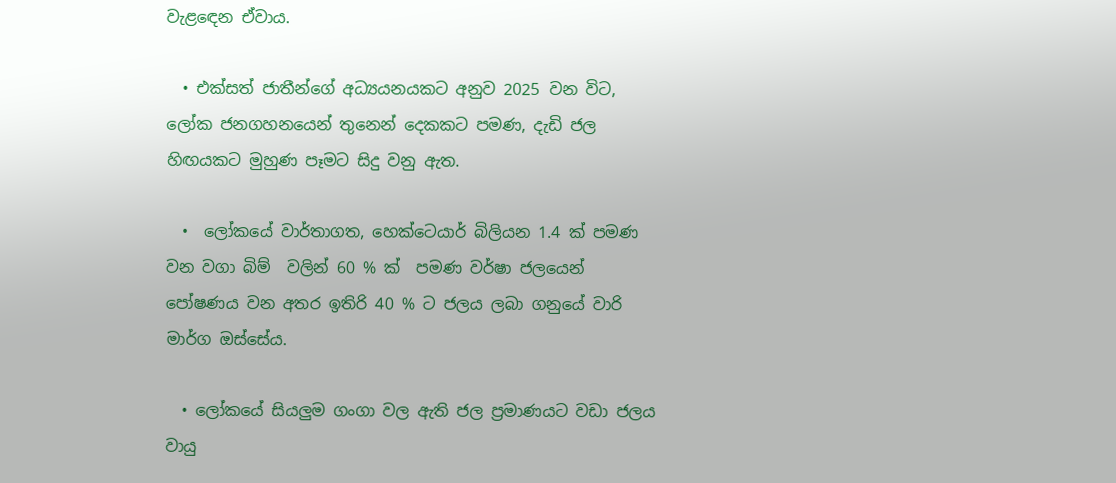වැළඳෙන ඒවාය.

  • එක්සත් ජාතීන්ගේ අධ්‍යයනයකට අනුව 2025 වන විට, ලෝක ජනගහනයෙන් තුනෙන් දෙකකට පමණ, දැඩි ජල හිඟයකට මුහුණ පෑමට සිදු වනු ඇත.

  •  ලෝකයේ වාර්තාගත, හෙක්ටෙයාර් බිලියන 1.4 ක් පමණ වන වගා බිම්  වලින් 60 % ක්  පමණ වර්ෂා ජලයෙන් පෝෂණය වන අතර ඉතිරි 40 % ට ජලය ලබා ගනුයේ වාරි මාර්ග ඔස්සේය.

  • ලෝකයේ සියලුම ගංගා වල ඇති ජල ප්‍රමාණයට වඩා ජලය වායු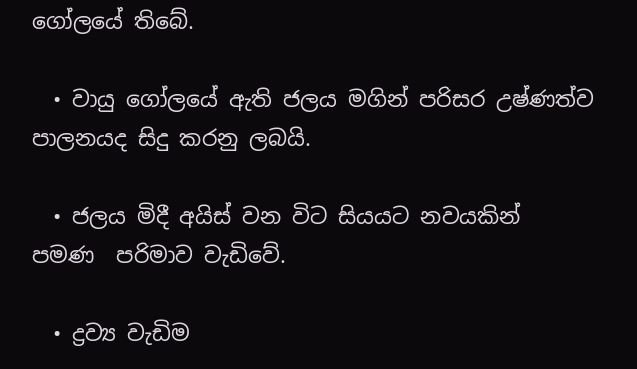ගෝලයේ තිබේ.

  • වායු ගෝලයේ ඇති ජලය මගින් පරිසර උෂ්ණත්ව පාලනයද සිදු කරනු ලබයි.

  • ජලය මිදී අයිස් වන විට සියයට නවයකින්  පමණ  පරිමාව වැඩිවේ.

  • ද්‍රව්‍ය වැඩිම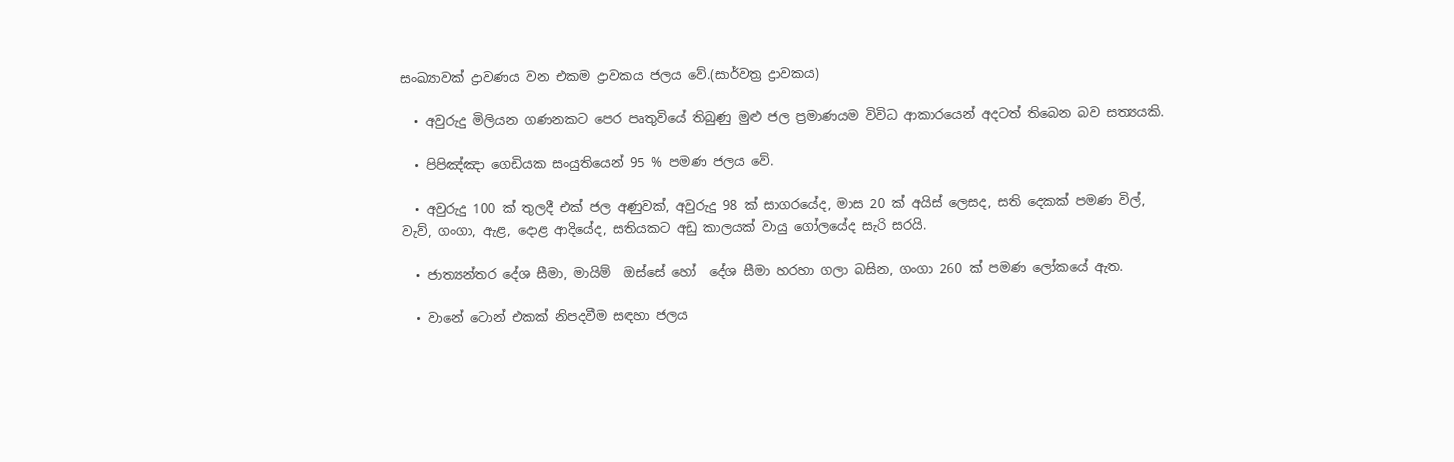සංඛ්‍යාවක් ද්‍රාවණය වන එකම ද්‍රාවකය ජලය වේ.(සාර්වත්‍ර ද්‍රාවකය)

  • අවුරුදු මිලියන ගණනකට පෙර පෘතුවියේ තිබුණු මුළු ජල ප්‍රමාණයම විවිධ ආකාරයෙන් අදටත් තිබෙන බව සත්‍යයකි.

  • පිපිඤ්ඤා ගෙඩියක සංයුතියෙන් 95 % පමණ ජලය වේ.

  • අවුරුදු 100 ක් තුලදී එක් ජල අණුවක්, අවුරුදු 98 ක් සාගරයේද, මාස 20 ක් අයිස් ලෙසද, සති දෙකක් පමණ විල්, වැව්, ගංගා, ඇළ, දොළ ආදියේද, සතියකට අඩු කාලයක් වායු ගෝලයේද සැරි සරයි.

  • ජාත්‍යන්තර දේශ සීමා, මායිම්  ඔස්සේ හෝ  දේශ සීමා හරහා ගලා බසින, ගංගා 260 ක් පමණ ලෝකයේ ඇත.

  • වානේ ටොන් එකක් නිපදවීම සඳහා ජලය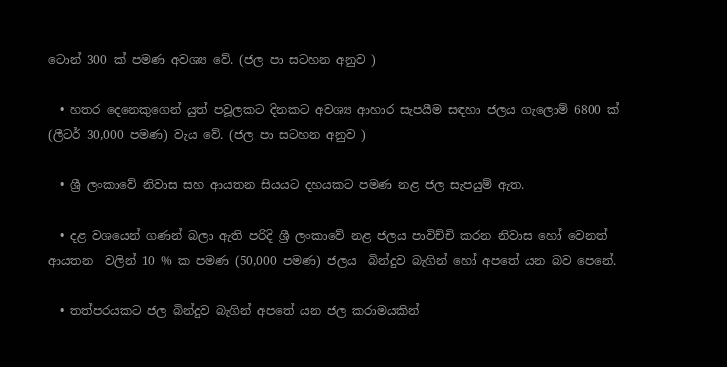ටොන් 300 ක් පමණ අවශ්‍ය වේ. (ජල පා සටහන අනුව )

  • හතර දෙනෙකුගෙන් යුත් පවූලකට දිනකට අවශ්‍ය ආහාර සැපයීම සඳහා ජලය ගැලොම් 6800 ක්‌ (ලීටර් 30,000 පමණ) වැය වේ. (ජල පා සටහන අනුව )

  • ශ්‍රී ලංකාවේ නිවාස සහ ආයතන සියයට දහයකට පමණ නළ ජල සැපයුම් ඇත.

  • දළ වශයෙන් ගණන් බලා ඇති පරිදි ශ්‍රී ලංකාවේ නළ ජලය පාවිච්චි කරන නිවාස හෝ වෙනත් ආයතන  වලින් 10 % ක පමණ (50,000 පමණ) ජලය  බින්දුව බැගින් හෝ අපතේ යන බව පෙනේ.

  • තත්පරයකට ජල බින්දුව බැගින් අපතේ යන ජල කරාමයකින්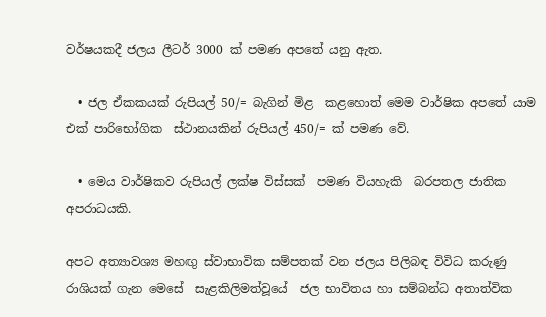වර්ෂයකදී ජලය ලීටර් 3000 ක් පමණ අපතේ යනු ඇත.

  • ජල ඒකකයක් රුපියල් 50/= බැගින් මිළ  කළහොත් මෙම වාර්ෂික අපතේ යාම එක් පාරිභෝගික  ස්ථානයකින් රුපියල් 450/= ක් පමණ වේ.

  • මෙය වාර්ෂිකව රුපියල් ලක්ෂ විස්සක්  පමණ වියහැකි  බරපතල ජාතික අපරාධයකි.

අපට අත්‍යාවශ්‍ය මහඟු ස්වාභාවික සම්පතක් වන ජලය පිලිබඳ විවිධ කරුණු රාශියක් ගැන මෙසේ  සැළකිලිමත්වූයේ  ජල භාවිතය හා සම්බන්ධ අතාත්වික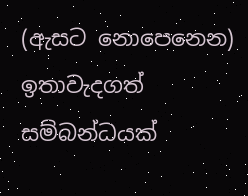(ඇසට නොපෙනෙන) ඉතාවැදගත් සම්බන්ධයක්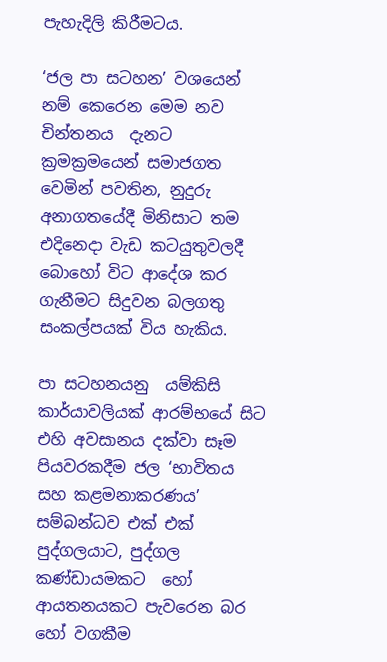පැහැදිලි කිරීමටය.

‘ජල පා සටහන’ වශයෙන් නම් කෙරෙන මෙම නව චින්තනය  දැනට ක්‍රමක්‍රමයෙන් සමාජගත වෙමින් පවතින, නුදුරු අනාගතයේදී මිනිසාට තම එදිනෙදා වැඩ කටයුතුවලදී බොහෝ විට ආදේශ කර ගැනීමට සිදුවන බලගතු සංකල්පයක් විය හැකිය.

පා සටහනයනු  යම්කිසි කාර්යාවලියක් ආරම්භයේ සිට එහි අවසානය දක්වා සෑම පියවරකදීම ජල ‘භාවිතය සහ කළමනාකරණය’ සම්බන්ධව එක් එක්‌ පුද්ගලයාට, පුද්ගල කණ්ඩායමකට  හෝ ආයතනයකට පැවරෙන බර හෝ වගකීම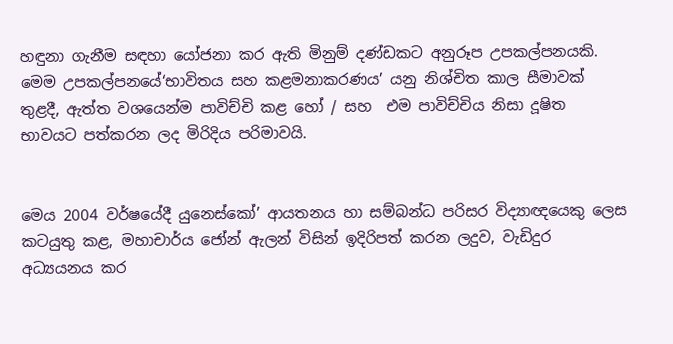හඳුනා ගැනීම සඳහා යෝජනා කර ඇති මිනුම් දණ්ඩකට අනුරූප උපකල්පනයකි.                               මෙම උපකල්පනයේ‘භාවිතය සහ කළමනාකරණය’ යනු නිශ්චිත කාල සීමාවක් තුළදී, ඇත්ත වශයෙන්ම පාවිච්චි කළ හෝ / සහ  එම පාවිච්චිය නිසා දූෂිත භාවයට පත්කරන ලද මිරිදිය පරිමාවයි.


මෙය 2004 වර්ෂයේදී යුනෙස්කෝ’ ආයතනය හා සම්බන්ධ පරිසර විද්‍යාඥයෙකු ලෙස කටයුතු කළ, මහාචාර්ය ජෝන් ඇලන් විසින් ඉදිරිපත් කරන ලදුව, වැඩිදුර අධ්‍යයනය කර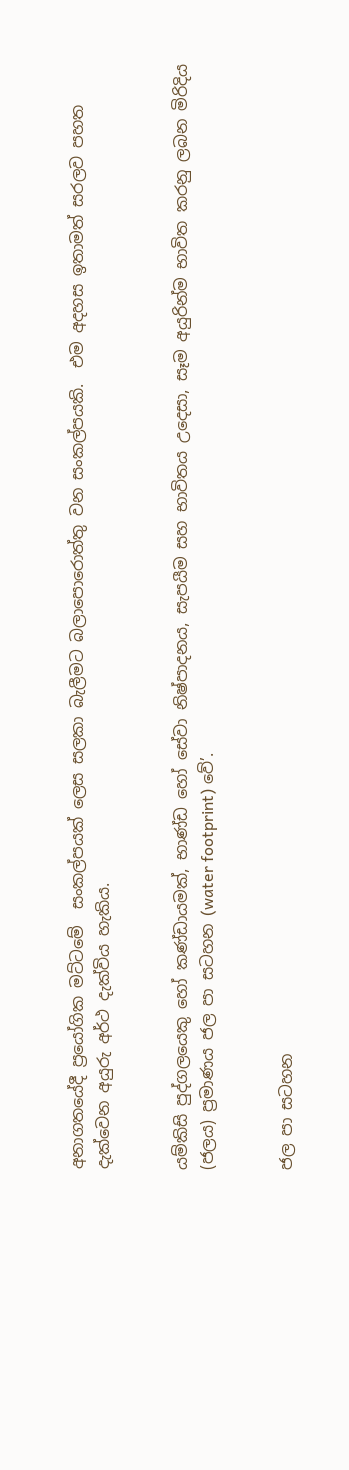අනාගතයේදී ප්‍රයෝගික මට්ටමේ  සංකල්පයක් ලෙස සලකා බැලීමට බලාපොරොත්තු වන සංකල්පයකි.  එම අදහස ඉතාමත් සරලව පහත දැක්වෙන අයුරු අර්ථ දැක්විය හැකිය.


යම්කිසි පුද්ගලයෙකු හෝ කණ්ඩායමක්, භාණ්ඩ හෝ සේවා නිෂ්පාදනය, සැපයීම සහ භාවිතය උදෙසා, සෑම අයුරින්ම භාවිත කරනු ලබන මිරිදිය (ජලය) ප්‍රමාණය ජල පා සටහන (water footprint) වේ’.


ජල පා සටහන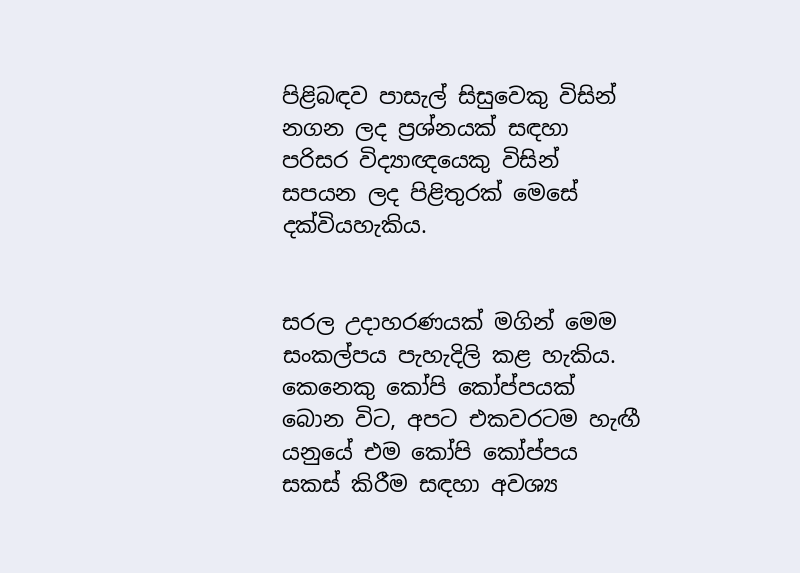පිළිබඳව පාසැල් සිසුවෙකු විසින් නගන ලද ප්‍රශ්නයක්‌ සඳහා  පරිසර විද්‍යාඥයෙකු විසින් සපයන ලද පිළිතුරක් මෙසේ දක්වියහැකිය.


සරල උදාහරණයක්‌ මගින් මෙම සංකල්පය පැහැදිලි කළ හැකිය. කෙනෙකු කෝපි කෝප්පයක් බොන විට, අපට එකවරටම හැඟී  යනුයේ එම කෝපි කෝප්පය සකස් කිරීම සඳහා අවශ්‍ය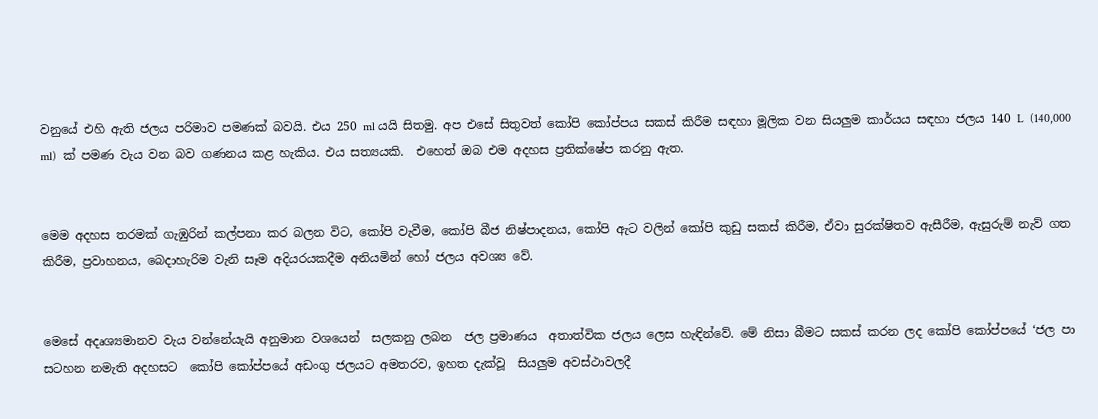වනුයේ එහි ඇති ජලය පරිමාව පමණක් බවයි. එය 250 ml යයි සිතමු. අප එසේ සිතුවත් කෝපි කෝප්පය සකස් කිරීම සඳහා මූලික වන සියලුම කාර්යය සඳහා ජලය 140 L  (140,000 ml)  ක්‌ පමණ වැය වන බව ගණනය කළ හැකිය. එය සත්‍යයකි.  එහෙත් ඔබ එම අදහස ප්‍රතික්ෂේප කරනු ඇත.


මෙම අදහස තරමක් ගැඹුරින් කල්පනා කර බලන විට, කෝපි වැවීම, කෝපි බීජ නිෂ්පාදනය, කෝපි ඇට වලින් කෝපි කුඩු සකස් කිරීම, ඒවා සුරක්ෂිතව ඇසීරීම, ඇසුරුම් නැව් ගත කිරීම, ප්‍රවාහනය, බෙදාහැරිම වැනි සෑම අදියරයකදීම අනියමින් හෝ ජලය අවශ්‍ය වේ.


මෙසේ අදෘශ්‍යමානව වැය වන්නේයැයි අනුමාන වශයෙන්  සලකනු ලබන  ජල ප්‍රමාණය  අතාත්වික ජලය ලෙස හැඳින්වේ. මේ නිසා බීමට සකස් කරන ලද කෝපි කෝප්පයේ ‘ජල පා සටහන නමැති අදහසට  කෝපි කෝප්පයේ අඩංගු ජලයට අමතරව, ඉහත දැක්වූ  සියලුම අවස්ථාවලදී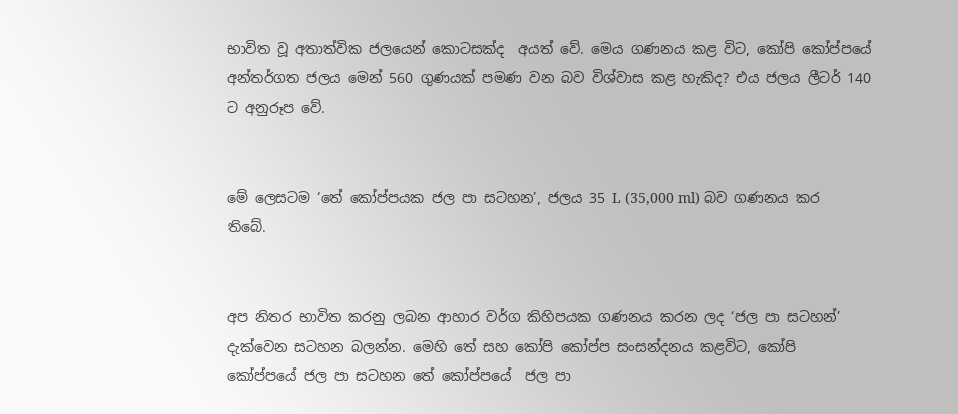භාවිත වූ අතාත්වික ජලයෙන් කොටසක්ද  අයත් වේ. මෙය ගණනය කළ විට, කෝපි කෝප්පයේ අන්තර්ගත ජලය මෙන් 560 ගුණයක් පමණ වන බව විශ්වාස කළ හැකිද? එය ජලය ලීටර් 140 ට අනුරූප වේ.


මේ ලෙසටම ‘තේ කෝප්පයක ජල පා සටහන’, ජලය 35 L (35,000 ml) බව ගණනය කර තිබේ.


අප නිතර භාවිත කරනු ලබන ආහාර වර්ග කිහිපයක ගණනය කරන ලද ‘ජල පා සටහන්’ දැක්වෙන සටහන බලන්න. මෙහි තේ සහ කෝපි කෝප්ප සංසන්දනය කළවිට, කෝපි කෝප්පයේ ජල පා සටහන තේ කෝප්පයේ  ජල පා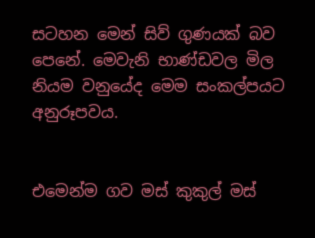සටහන මෙන් සිව් ගුණයක් බව පෙනේ. මෙවැනි භාණ්ඩවල මිල නියම වනුයේද මෙම සංකල්පයට  අනුරූපවය.


එමෙන්ම ගව මස් කුකුල් මස්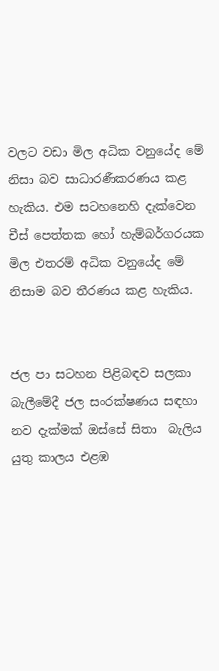වලට වඩා මිල අධික වනුයේද මේ නිසා බව සාධාරණීකරණය කළ හැකිය. එම සටහනෙහි දැක්වෙන චීස් පෙත්තක හෝ හැම්බර්ගරයක මිල එතරම් අධික වනුයේද මේ නිසාම බව තීරණය කළ හැකිය.


ජල පා සටහන පිළිබඳව සලකා බැලීමේදී ජල සංරක්ෂණය සඳහා නව දැක්මක් ඔස්සේ සිතා  බැලිය යුතු කාලය එළඹ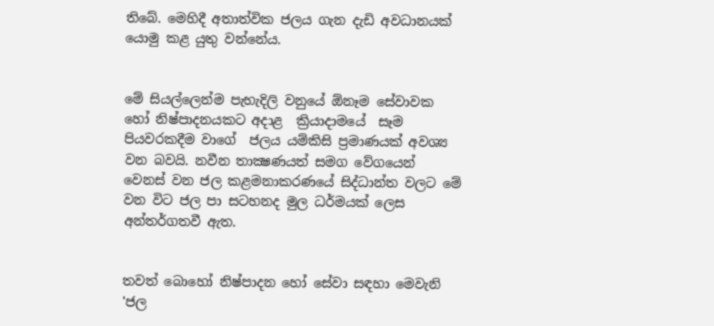තිබේ. මෙහිදී අතාත්වික ජලය ගැන දැඩි අවධානයක් යොමු කළ යුතු වන්නේය.


මේ සියල්ලෙන්ම පැහැදිලි වනුයේ ඕනෑම සේවාවක‌ හෝ නිෂ්පාදනයකට අදාළ  ක්‍රියාදාමයේ  සෑම පියවරකදීම වාගේ  ජලය යම්කිසි ප්‍රමාණයක් අවශ්‍ය වන බවයි. නවීන තාක්‍ෂණයත් සමග වේගයෙන් වෙනස් වන ජල කළමනාකරණයේ සිද්ධාන්ත වලට මේ වන විට ජල පා සටහනද මුල ධර්මයක් ලෙස  අන්තර්ගතවී ඇත.


තවත් බොහෝ නිෂ්පාදන හෝ සේවා සඳහා මෙවැනි 'ජල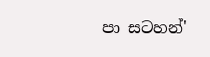පා සටහන්'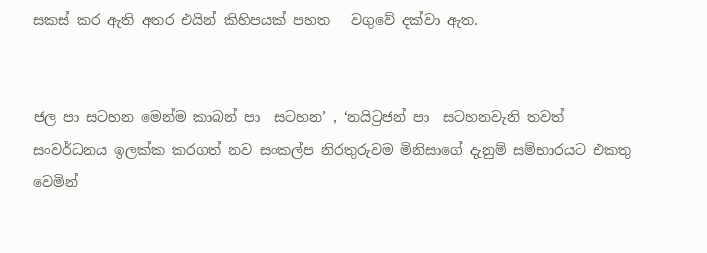සකස් කර ඇති අතර එයින් කිහිපයක් පහත   වගුවේ දක්වා ඇත.


ජල පා සටහන මෙන්ම කාබන් පා  සටහන’ , ‘නයිට්‍රජන් පා  සටහනවැනි තවත් සංවර්ධනය ඉලක්ක කරගත් නව සංකල්ප නිරතුරුවම මිනිසාගේ දැනුම් සම්භාරයට එකතු වෙමින්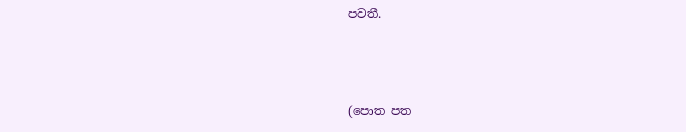පවතී.



(පොත පත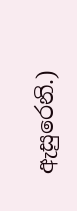ඇසුරෙනි.)